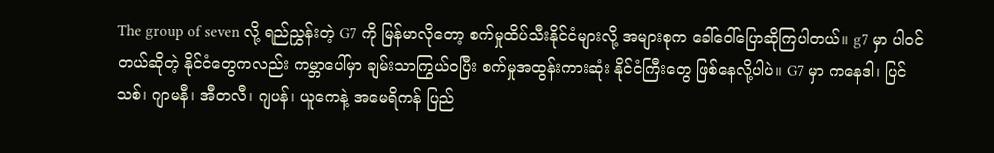The group of seven လို့ ရည်ညွှန်းတဲ့ G7 ကို မြန်မာလိုတော့ စက်မှုထိပ်သီးနိုင်ငံများလို့ အများစုက ခေါ်ဝေါ်ပြောဆိုကြပါတယ်။ g7 မှာ ပါဝင်တယ်ဆိုတဲ့ နိုင်ငံတွေကလည်း ကမ္ဘာပေါ်မှာ ချမ်းသာကြွယ်ဝပြီး စက်မှုအထွန်းကားဆုံး နိုင်ငံကြီးတွေ ဖြစ်နေလို့ပါပဲ။ G7 မှာ ကနေဒါ၊ ပြင်သစ်၊ ဂျာမနီ၊ အီတလီ၊ ဂျပန်၊ ယူကေနဲ့ အမေရိကန် ပြည်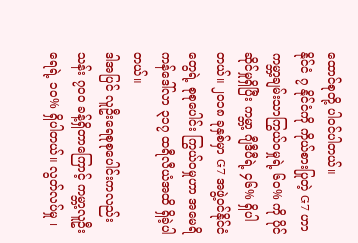ထောင်စုတို့ ပါဝင်ပါတယ်။
နိုင်ငံ ၇ နိုင်ငံကို ကိုယ်စားပြုတဲ့ G7 ဟာ ကမ္ဘာ့ချမ်းသာကြွယ်ဝမှုရဲ့ ၆၀% ကို ပိုင်ဆိုင်မှုရှိပြီး ကမ္ဘာ့ ဂျီဒီပီရဲ့ ၄၆% ရှိပါတယ်။ ၂၀၁၈ ခုနှစ်မှာ G7 အဖွဲ့ဝင်နိုင်ငံတွေရဲ့ စုစုပေါင်း ကြွယ်ဝမှုဟာ အမေရိကန်ဒေါ်လာ ၃၁၇ ထရီလီယံအထိ ရှိခဲ့ပါတယ်။
ဒါအပြင် လူဦးရေစုစုပေါင်းကလည်း သန်း ၇၀၀ ခန့်ရှိတာကြောင့် ကမ္ဘာ့လူဦးရေရဲ့ ၁၀% ရှိပါတယ်။ လွတ်လပ်မှု ၊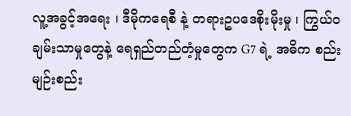လူ့အခွင့်အရေး ၊ ဒီမိုကရေစီ နဲ့ တရားဥပဒေစိုးမိုးမှု ၊ ကြွယ်ဝချမ်းသာမှုတွေနဲ့ ရေရှည်တည်တံ့မှုတွေက G7 ရဲ့ အဓိက စည်းမျဉ်းစည်း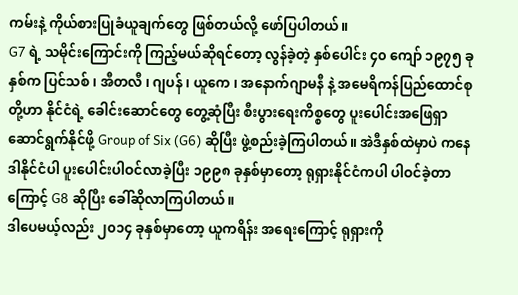ကမ်းနဲ့ ကိုယ်စားပြုခံယူချက်တွေ ဖြစ်တယ်လို့ ဖော်ပြပါတယ်။
G7 ရဲ့ သမိုင်းကြောင်းကို ကြည့်မယ်ဆိုရင်တော့ လွန်ခဲ့တဲ့ နှစ်ပေါင်း ၄၀ ကျော် ၁၉၇၅ ခုနှစ်က ပြင်သစ် ၊ အီတလီ ၊ ဂျပန် ၊ ယူကေ ၊ အနောက်ဂျာမနီ နဲ့ အမေရိကန်ပြည်ထောင်စု တို့ဟာ နိုင်ငံရဲ့ ခေါင်းဆောင်တွေ တွေ့ဆုံပြီး စီးပွားရေးကိစ္စတွေ ပူးပေါင်းအဖြေရှာဆောင်ရွက်နိုင်ဖို့ Group of Six (G6) ဆိုပြီး ဖွဲ့စည်းခဲ့ကြပါတယ်။ အဲဒီနှစ်ထဲမှာပဲ ကနေဒါနိုင်ငံပါ ပူးပေါင်းပါဝင်လာခဲ့ပြီး ၁၉၉၈ ခုနှစ်မှာတော့ ရုရှားနိုင်ငံကပါ ပါဝင်ခဲ့တာကြောင့် G8 ဆိုပြီး ခေါ်ဆိုလာကြပါတယ်။
ဒါပေမယ့်လည်း ၂၀၁၄ ခုနှစ်မှာတော့ ယူကရိန်း အရေးကြောင့် ရုရှားကို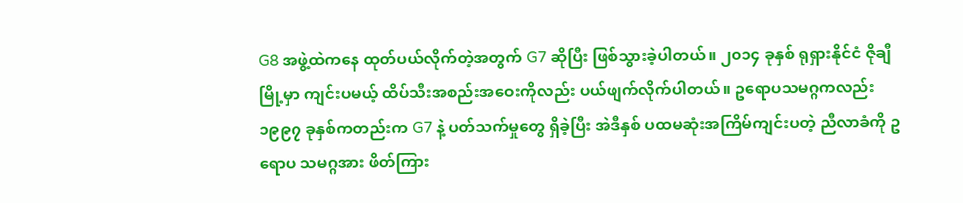G8 အဖွဲ့ထဲကနေ ထုတ်ပယ်လိုက်တဲ့အတွက် G7 ဆိုပြီး ဖြစ်သွားခဲ့ပါတယ်။ ၂၀၁၄ ခုနှစ် ရုရှားနိုင်ငံ ဇိုချီမြို့မှာ ကျင်းပမယ့် ထိပ်သီးအစည်းအဝေးကိုလည်း ပယ်ဖျက်လိုက်ပါတယ်။ ဥရောပသမဂ္ဂကလည်း ၁၉၉၇ ခုနှစ်ကတည်းက G7 နဲ့ ပတ်သက်မှုတွေ ရှိခဲ့ပြီး အဲဒီနှစ် ပထမဆုံးအကြိမ်ကျင်းပတဲ့ ညီလာခံကို ဥရောပ သမဂ္ဂအား ဖိတ်ကြား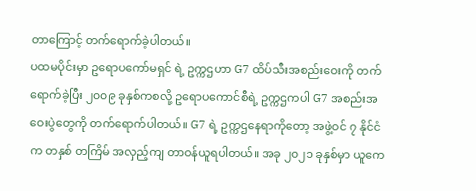တာကြောင့် တက်ရောက်ခဲ့ပါတယ်။
ပထမပိုင်းမှာ ဥရောပကော်မရှင် ရဲ့ ဥက္ကဌဟာ G7 ထိပ်သီးအစည်းဝေးကို တက်ရောက်ခဲ့ပြီး ၂၀၀၉ ခုနှစ်ကစလို့ ဥရောပကောင်စီရဲ့ ဥက္ကဌကပါ G7 အစည်းအဝေးပွဲတွေကို တက်ရောက်ပါတယ်။ G7 ရဲ့ ဥက္ကဌနေရာကိုတော့ အဖွဲ့ဝင် ၇ နိုင်ငံက တနှစ် တကြိမ် အလှည့်ကျ တာဝန်ယူရပါတယ်။ အခု ၂၀၂၁ ခုနှစ်မှာ ယူကေ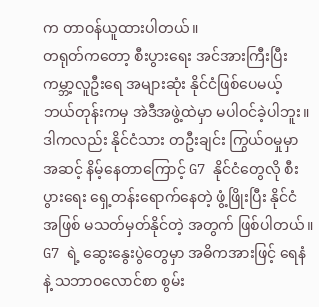က တာဝန်ယူထားပါတယ်။
တရုတ်ကတော့ စီးပွားရေး အင်အားကြီးပြီး ကမ္ဘာ့လူဦးရေ အများဆုံး နိုင်ငံဖြစ်ပေမယ့် ဘယ်တုန်းကမှ အဲဒီအဖွဲ့ထဲမှာ မပါဝင်ခဲ့ပါဘူး။ ဒါကလည်း နိုင်ငံသား တဦးချင်း ကြွယ်ဝမှုမှာ အဆင့် နိမ့်နေတာကြောင့် G7 နိုင်ငံတွေလို စီးပွားရေး ရှေ့တန်းရောက်နေတဲ့ ဖွံ့ဖြိုးပြီး နိုင်ငံ အဖြစ် မသတ်မှတ်နိုင်တဲ့ အတွက် ဖြစ်ပါတယ်။
G7 ရဲ့ ဆွေးနွေးပွဲတွေမှာ အဓိကအားဖြင့် ရေနံ နဲ့ သဘာဝလောင်စာ စွမ်း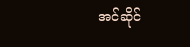အင်ဆိုင်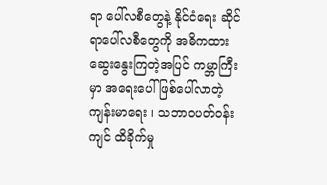ရာ ပေါ်လစီတွေနဲ့ နိုင်ငံရေး ဆိုင်ရာပေါ်လစီတွေကို အဓိကထား ဆွေးနွေးကြတဲ့အပြင် ကမ္ဘာကြီးမှာ အရေးပေါ်ဖြစ်ပေါ်လာတဲ့ ကျန်းမာရေး ၊ သဘာဝပတ်ဝန်းကျင် ထိခိုက်မှု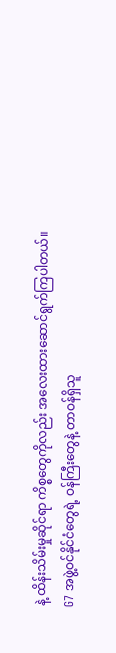နဲ့ ထိန်းသိမ်းမှုဆိုင်ရာ ကိစ္စတွေကိုလည်း အလေးထားဆောင်ရွက်ကြပါတယ်။
G7 အဖွဲ့ဝင်နိုင်ငံတွေရဲ့ ဝန်ကြီးတွေနဲ့ တာဝန်ရှိသူ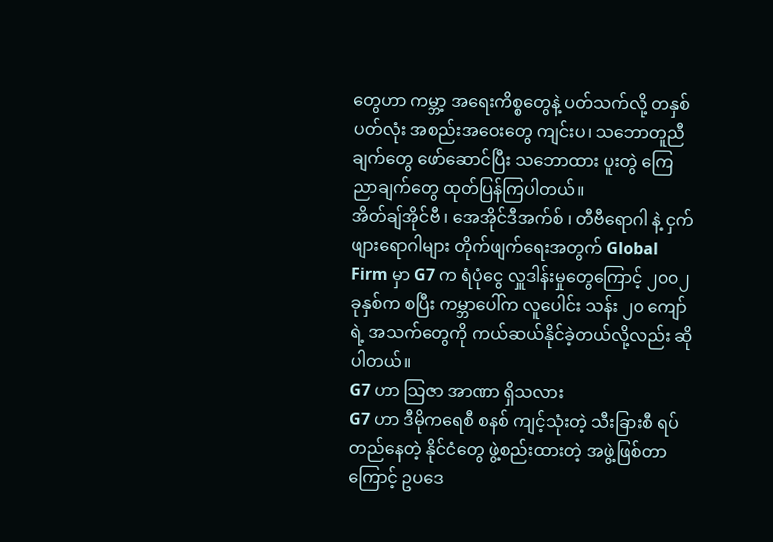တွေဟာ ကမ္ဘာ့ အရေးကိစ္စတွေနဲ့ ပတ်သက်လို့ တနှစ်ပတ်လုံး အစည်းအဝေးတွေ ကျင်းပ၊ သဘောတူညီချက်တွေ ဖော်ဆောင်ပြီး သဘောထား ပူးတွဲ ကြေညာချက်တွေ ထုတ်ပြန်ကြပါတယ်။
အိတ်ချ်အိုင်ဗီ ၊ အေအိုင်ဒီအက်စ် ၊ တီဗီရောဂါ နဲ့ ငှက်ဖျားရောဂါများ တိုက်ဖျက်ရေးအတွက် Global Firm မှာ G7 က ရံပုံငွေ လှူဒါန်းမှုတွေကြောင့် ၂၀၀၂ ခုနှစ်က စပြီး ကမ္ဘာပေါ်က လူပေါင်း သန်း ၂၀ ကျော်ရဲ့ အသက်တွေကို ကယ်ဆယ်နိုင်ခဲ့တယ်လို့လည်း ဆိုပါတယ်။
G7 ဟာ သြဇာ အာဏာ ရှိသလား
G7 ဟာ ဒီမိုကရေစီ စနစ် ကျင့်သုံးတဲ့ သီးခြားစီ ရပ်တည်နေတဲ့ နိုင်ငံတွေ ဖွဲ့စည်းထားတဲ့ အဖွဲ့ဖြစ်တာကြောင့် ဥပဒေ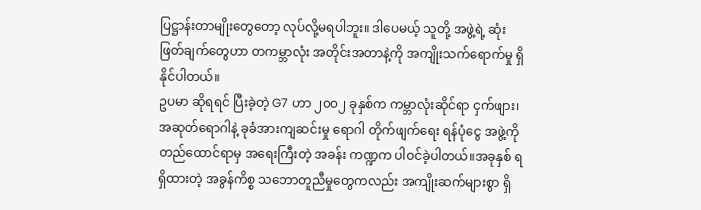ပြဋ္ဌာန်းတာမျိုးတွေတော့ လုပ်လို့မရပါဘူး။ ဒါပေမယ့် သူတို့ အဖွဲ့ရဲ့ ဆုံးဖြတ်ချက်တွေဟာ တကမ္ဘာလုံး အတိုင်းအတာနဲ့ကို အကျိုးသက်ရောက်မှု ရှိနိုင်ပါတယ်။
ဥပမာ ဆိုရရင် ပြီးခဲ့တဲ့ G7 ဟာ ၂၀၀၂ ခုနှစ်က ကမ္ဘာလုံးဆိုင်ရာ ငှက်ဖျား၊ အဆုတ်ရောဂါနဲ့ ခုခံအားကျဆင်းမှု ရောဂါ တိုက်ဖျက်ရေး ရန်ပုံငွေ အဖွဲ့ကို တည်ထောင်ရာမှ အရေးကြီးတဲ့ အခန်း ကဏ္ဍက ပါဝင်ခဲ့ပါတယ်။အခုနှစ် ရရှိထားတဲ့ အခွန်ကိစ္စ သဘောတူညီမှုတွေကလည်း အကျိုးဆက်များစွာ ရှိ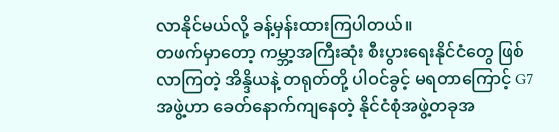လာနိုင်မယ်လို့ ခန့်မှန်းထားကြပါတယ်။
တဖက်မှာတော့ ကမ္ဘာ့အကြီးဆုံး စီးပွားရေးနိုင်ငံတွေ ဖြစ်လာကြတဲ့ အိန္ဒိယနဲ့ တရုတ်တို့ ပါဝင်ခွင့် မရတာကြောင့် G7 အဖွဲ့ဟာ ခေတ်နောက်ကျနေတဲ့ နိုင်ငံစုံအဖွဲ့တခုအ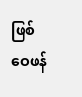ဖြစ် ဝေဖန်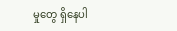မှုတွေ ရှိနေပါ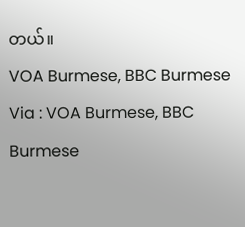တယ်။
VOA Burmese, BBC Burmese
Via : VOA Burmese, BBC Burmese